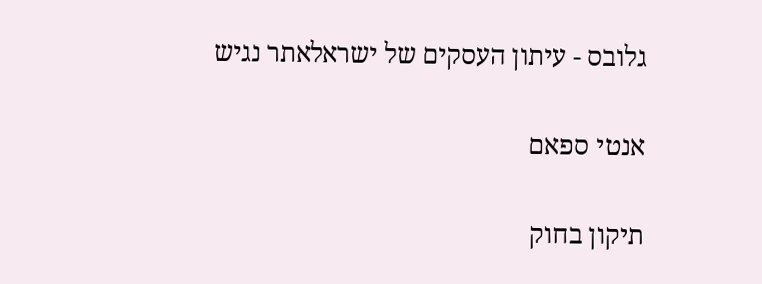גלובס - עיתון העסקים של ישראלאתר נגיש

אנטי ספאם

תיקון בחוק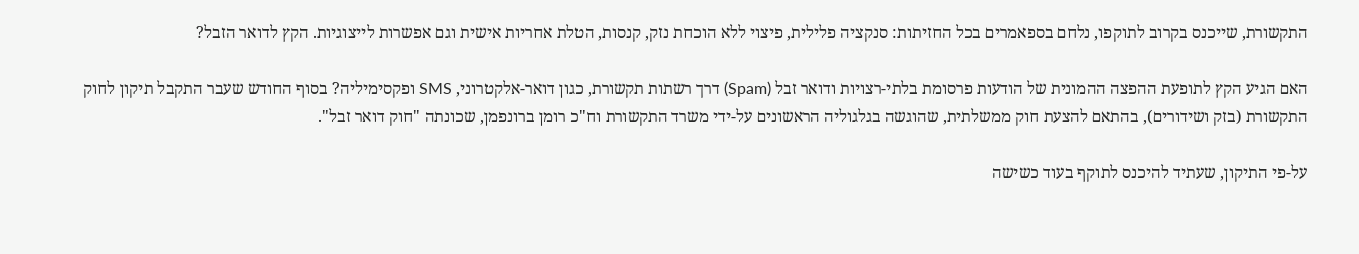התקשורת, שייכנס בקרוב לתוקפו, נלחם בספאמרים בכל החזיתות: סנקציה פלילית, פיצוי ללא הוכחת נזק, קנסות, הטלת אחריות אישית וגם אפשרות לייצוגיות. הקץ לדואר הזבל?

האם הגיע הקץ לתופעת ההפצה ההמונית של הודעות פרסומת בלתי-רצויות ודואר זבל (Spam) דרך רשתות תקשורת, כגון דואר-אלקטרוני, SMS ופקסימיליה? בסוף החודש שעבר התקבל תיקון לחוק התקשורת (בזק ושידורים), בהתאם להצעת חוק ממשלתית, שהוגשה בגלגוליה הראשונים על-ידי משרד התקשורת וח"כ רומן ברונפמן, שכונתה "חוק דואר זבל".

על-פי התיקון, שעתיד להיכנס לתוקף בעוד כשישה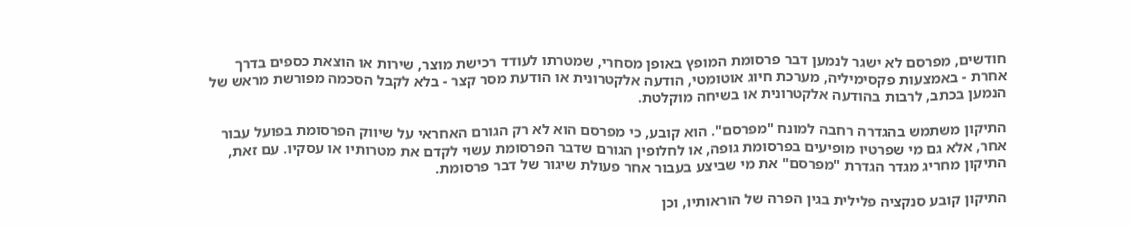חודשים, מפרסם לא ישגר לנמען דבר פרסומת המופץ באופן מסחרי, שמטרתו לעודד רכישת מוצר, שירות או הוצאת כספים בדרך אחרת - באמצעות פקסימיליה, מערכת חיוג אוטומטי, הודעה אלקטרונית או הודעת מסר קצר - בלא לקבל הסכמה מפורשת מראש של הנמען בכתב, לרבות בהודעה אלקטרונית או בשיחה מוקלטת.

התיקון משתמש בהגדרה רחבה למונח "מפרסם". הוא קובע, כי מפרסם הוא לא רק הגורם האחראי על שיווק הפרסומת בפועל עבור אחר, אלא גם מי שפרטיו מופיעים בפרסומת גופה, או לחלופין הגורם שדבר הפרסומת עשוי לקדם את מטרותיו או עסקיו. עם זאת, התיקון מחריג מגדר הגדרת "מפרסם" את מי שביצע בעבור אחר פעולת שיגור של דבר פרסומת.

התיקון קובע סנקציה פלילית בגין הפרה של הוראותיו, וכן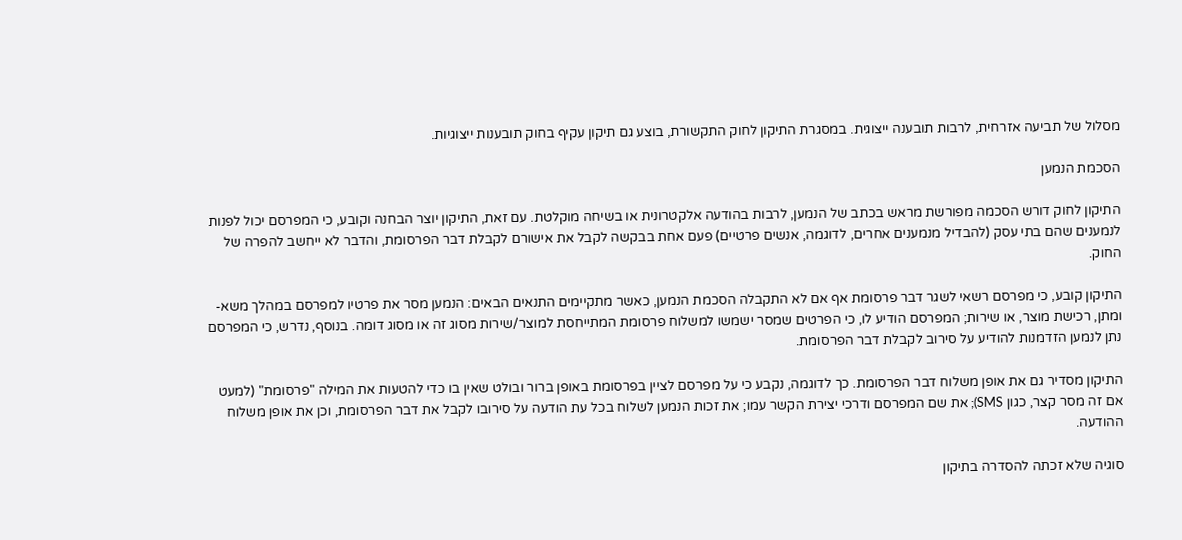מסלול של תביעה אזרחית, לרבות תובענה ייצוגית. במסגרת התיקון לחוק התקשורת, בוצע גם תיקון עקיף בחוק תובענות ייצוגיות.

הסכמת הנמען

התיקון לחוק דורש הסכמה מפורשת מראש בכתב של הנמען, לרבות בהודעה אלקטרונית או בשיחה מוקלטת. עם זאת, התיקון יוצר הבחנה וקובע, כי המפרסם יכול לפנות לנמענים שהם בתי עסק (להבדיל מנמענים אחרים, לדוגמה, אנשים פרטיים) פעם אחת בבקשה לקבל את אישורם לקבלת דבר הפרסומת, והדבר לא ייחשב להפרה של החוק.

התיקון קובע, כי מפרסם רשאי לשגר דבר פרסומת אף אם לא התקבלה הסכמת הנמען, כאשר מתקיימים התנאים הבאים: הנמען מסר את פרטיו למפרסם במהלך משא-ומתן, רכישת מוצר, או שירות; המפרסם הודיע לו, כי הפרטים שמסר ישמשו למשלוח פרסומת המתייחסת למוצר/שירות מסוג זה או מסוג דומה. בנוסף, נדרש, כי המפרסם נתן לנמען הזדמנות להודיע על סירוב לקבלת דבר הפרסומת.

התיקון מסדיר גם את אופן משלוח דבר הפרסומת. כך לדוגמה, נקבע כי על מפרסם לציין בפרסומת באופן ברור ובולט שאין בו כדי להטעות את המילה "פרסומת" (למעט אם זה מסר קצר, כגון SMS); את שם המפרסם ודרכי יצירת הקשר עמו; את זכות הנמען לשלוח בכל עת הודעה על סירובו לקבל את דבר הפרסומת, וכן את אופן משלוח ההודעה.

סוגיה שלא זכתה להסדרה בתיקון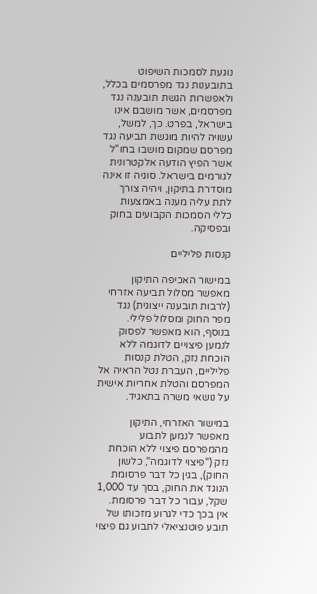נוגעת לסמכות השיפוט בתובענות נגד מפרסמים בכלל, ולאפשרות הגשת תובענה נגד מפרסמים, אשר מושבם אינו בישראל, בפרט. כך, למשל, עשויה להיות מוגשת תביעה נגד מפרסם שמקום מושבו בחו"ל אשר הפיץ הודעה אלקטרונית לגורמים בישראל. סוגיה זו אינה מוסדרת בתיקון, ויהיה צורך לתת עליה מענה באמצעות כללי הסמכות הקבועים בחוק ובפסיקה.

קנסות פליליים

במישור האכיפה התיקון מאפשר מסלול תביעה אזרחי (לרבות תובענה ייצוגית) נגד מפר החוק ומסלול פלילי. בנוסף, הוא מאפשר לפסוק לנמען פיצויים לדוגמה ללא הוכחת נזק, הטלת קנסות פליליים, העברת נטל הראיה אל המפרסם והטלת אחריות אישית על נושאי משרה בתאגיד.

במישור האזרחי, התיקון מאפשר לנמען לתבוע מהמפרסם פיצוי ללא הוכחת נזק ("פיצוי לדוגמה", כלשון החוק), בגין כל דבר פרסומת הנוגד את החוק, בסך עד 1,000 שקל, עבור כל דבר פרסומת. אין בכך כדי לגרוע מזכותו של תובע פוטנציאלי לתבוע גם פיצוי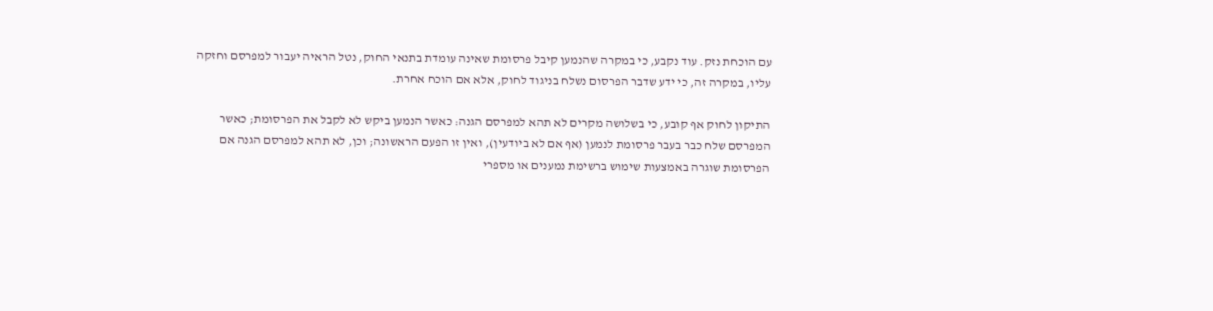עם הוכחת נזק. עוד נקבע, כי במקרה שהנמען קיבל פרסומת שאינה עומדת בתנאי החוק, נטל הראיה יעבור למפרסם וחזקה עליו, במקרה זה, כי ידע שדבר הפרסום נשלח בניגוד לחוק, אלא אם הוכח אחרת.

התיקון לחוק אף קובע, כי בשלושה מקרים לא תהא למפרסם הגנה: כאשר הנמען ביקש לא לקבל את הפרסומת; כאשר המפרסם שלח כבר בעבר פרסומת לנמען (אף אם לא ביודעין), ואין זו הפעם הראשונה; וכן, לא תהא למפרסם הגנה אם הפרסומת שוגרה באמצעות שימוש ברשימת נמענים או מספרי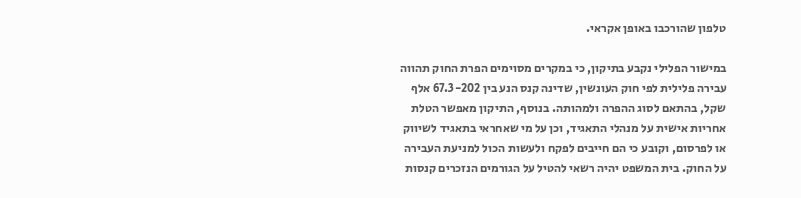טלפון שהורכבו באופן אקראי.

במישור הפלילי נקבע בתיקון, כי במקרים מסוימים הפרת החוק תהווה עבירה פלילית לפי חוק העונשין, שדינה קנס הנע בין 67.3-202 אלף שקל, בהתאם לסוג ההפרה ולמהותה. בנוסף, התיקון מאפשר הטלת אחריות אישית על מנהלי התאגיד, וכן על מי שאחראי בתאגיד לשיווק או לפרסום, וקובע כי הם חייבים לפקח ולעשות הכול למניעת העבירה על החוק. בית המשפט יהיה רשאי להטיל על הגורמים הנזכרים קנסות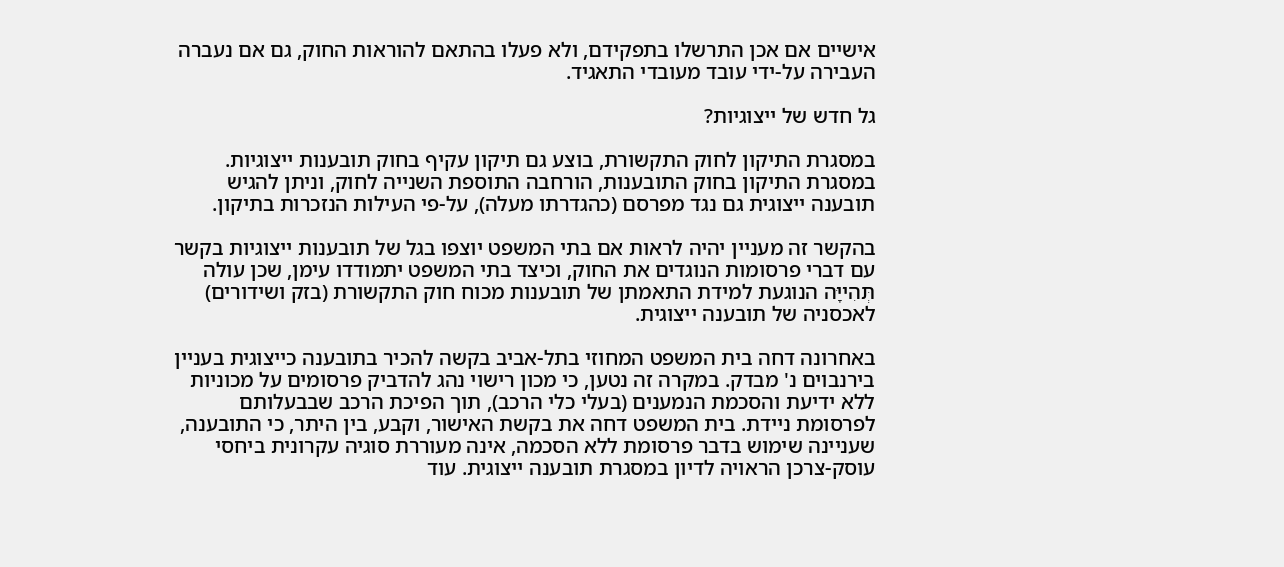אישיים אם אכן התרשלו בתפקידם, ולא פעלו בהתאם להוראות החוק, גם אם נעברה העבירה על-ידי עובד מעובדי התאגיד.

גל חדש של ייצוגיות?

במסגרת התיקון לחוק התקשורת, בוצע גם תיקון עקיף בחוק תובענות ייצוגיות. במסגרת התיקון בחוק התובענות, הורחבה התוספת השנייה לחוק, וניתן להגיש תובענה ייצוגית גם נגד מפרסם (כהגדרתו מעלה), על-פי העילות הנזכרות בתיקון.

בהקשר זה מעניין יהיה לראות אם בתי המשפט יוצפו בגל של תובענות ייצוגיות בקשר עם דברי פרסומות הנוגדים את החוק, וכיצד בתי המשפט יתמודדו עימן, שכן עולה תְּהִייָּה הנוגעת למידת התאמתן של תובענות מכוח חוק התקשורת (בזק ושידורים) לאכסניה של תובענה ייצוגית.

באחרונה דחה בית המשפט המחוזי בתל-אביב בקשה להכיר בתובענה כייצוגית בעניין בירנבוים נ' מבדק. במקרה זה נטען, כי מכון רישוי נהג להדביק פרסומים על מכוניות ללא ידיעת והסכמת הנמענים (בעלי כלי הרכב), תוך הפיכת הרכב שבבעלותם לפרסומת ניידת. בית המשפט דחה את בקשת האישור, וקבע, בין היתר, כי התובענה, שעניינה שימוש בדבר פרסומת ללא הסכמה, אינה מעוררת סוגיה עקרונית ביחסי עוסק-צרכן הראויה לדיון במסגרת תובענה ייצוגית. עוד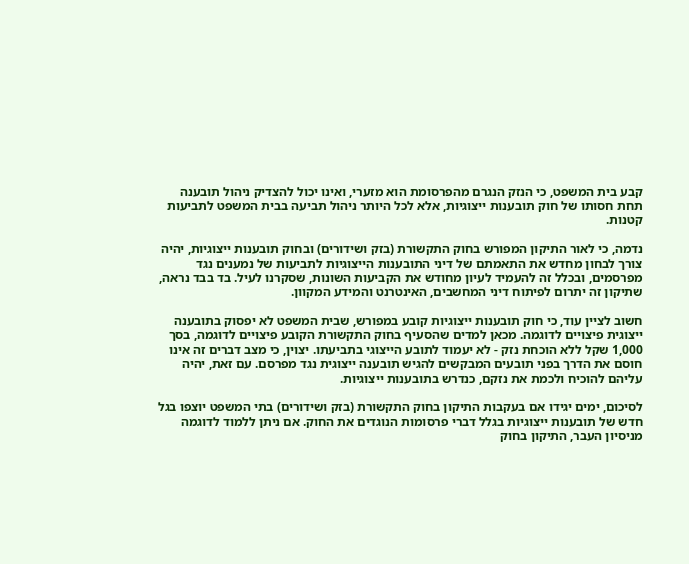קבע בית המשפט, כי הנזק הנגרם מהפרסומת הוא מזערי, ואינו יכול להצדיק ניהול תובענה תחת חסותו של חוק תובענות ייצוגיות, אלא לכל היותר ניהול תביעה בבית המשפט לתביעות קטנות.

נדמה, כי לאור התיקון המפורש בחוק התקשורת (בזק ושידורים) ובחוק תובענות ייצוגיות, יהיה צורך לבחון מחדש את התאמתם של דיני התובענות הייצוגיות לתביעות של נמענים נגד מפרסמים, ובכלל זה להעמיד לעיון מחודש את הקביעות השונות, שסקרנו לעיל. בד בבד נראה, שתיקון זה יתרום לפיתוח דיני המחשבים, האינטרנט והמידע המקוון.

חשוב לציין עוד, כי חוק תובענות ייצוגיות קובע במפורש, שבית המשפט לא יפסוק בתובענה ייצוגית פיצויים לדוגמה. מכאן למדים שהסעיף בחוק התקשורת הקובע פיצויים לדוגמה, בסך 1,000 שקל ללא הוכחת נזק - לא יעמוד לתובע הייצוגי בתביעתו. יצוין, כי מצב דברים זה אינו חוסם את הדרך בפני תובעים המבקשים להגיש תובענה ייצוגית נגד מפרסם. עם זאת, יהיה עליהם להוכיח ולכמת את נזקם, כנדרש בתובענות ייצוגיות.

לסיכום, ימים יגידו אם בעקבות התיקון בחוק התקשורת (בזק ושידורים) בתי המשפט יוצפו בגל חדש של תובענות ייצוגיות בגלל דברי פרסומות הנוגדים את החוק. אם ניתן ללמוד לדוגמה מניסיון העבר, התיקון בחוק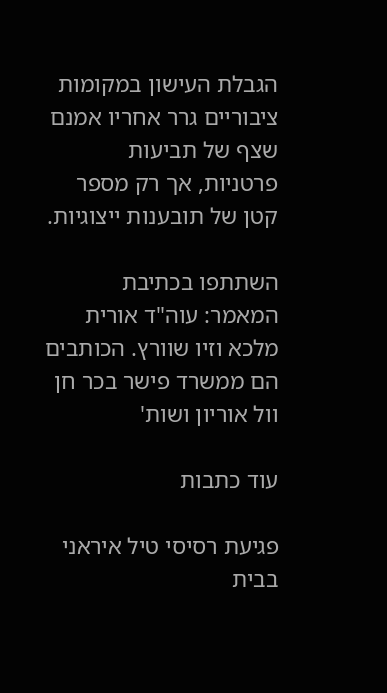הגבלת העישון במקומות ציבוריים גרר אחריו אמנם שצף של תביעות פרטניות, אך רק מספר קטן של תובענות ייצוגיות.

השתתפו בכתיבת המאמר: עוה"ד אורית מלכא וזיו שוורץ. הכותבים הם ממשרד פישר בכר חן וול אוריון ושות'

עוד כתבות

פגיעת רסיסי טיל איראני בבית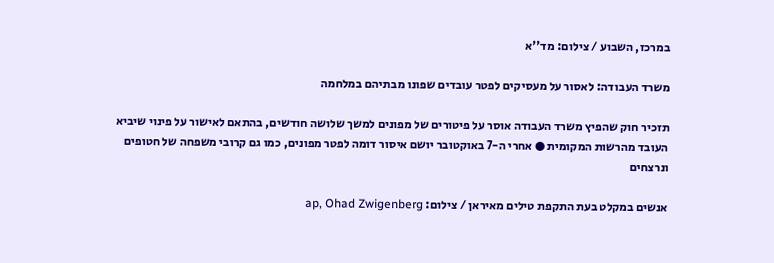במרכז, השבוע / צילום: מד''א

משרד העבודה: לאסור על מעסיקים לפטר עובדים שפונו מבתיהם במלחמה

תזכיר חוק שהפיץ משרד העבודה אוסר על פיטורים של מפונים למשך שלושה חודשים, בהתאם לאישור על פינוי שיביא העובד מהרשות המקומית ● אחרי ה-7 באוקטובר יושם איסור דומה לפטר מפונים, כמו גם קרובי משפחה של חטופים ונרצחים

אנשים במקלט בעת התקפת טילים מאיראן / צילום: ap, Ohad Zwigenberg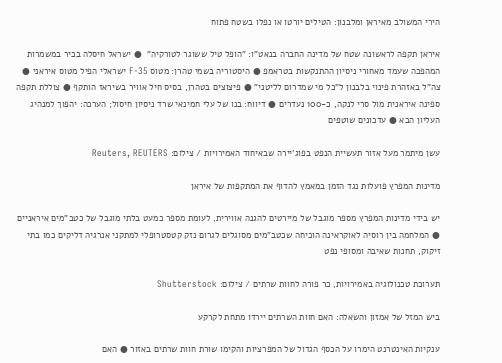הירי המשולב מאיראן ומלבנון: הטילים יורטו או נפלו בשטח פתוח

איראן תקפה לראשונה שטח של מדינה החברה בנאט"ו: "הופל טיל ששוגר לטורקיה"  ● ישראל חיסלה בכיר במשמרות המהפכה שעמד מאחורי ניסיון ההתנקשות בטראמפ ● היסטוריה בשמי טהרן: מטוס F-35 ישראלי הפיל מטוס איראני ● צה"ל באזהרת פינוי בלבנון ל"כל מי שמדרום לליטני" ● פיצוצים בטהרן, בסיס חיל אוויר בשיראז הותקף ● צוללת תקפה ספינה איראנית מול סרי לנקה, כ-100 נעדרים ● דיווח: בנו של עלי חמינאי שרד ניסיון חיסול; הערכה: יהפוך למנהיג העליון הבא ● עדכונים שוטפים

עשן מיתמר מעל אזור תעשיית הנפט בפוג'יירה שבאיחוד האמירויות / צילום: Reuters, REUTERS

מדינות המפרץ פועלות נגד הזמן במאמץ להדוף את המתקפות של איראן

יש בידי מדינות המפרץ מספר מוגבל של מיירטים להגנה אווירית, לעומת מספר כמעט בלתי מוגבל של כטב"מים איראניים ● המלחמה בין רוסיה לאוקראינה הוכיחה שכטב"מים מסוגלים לגרום נזק קטסטרופלי למתקני אנרגיה דליקים כמו בתי זיקוק, תחנות שאיבה ומסופי נפט

תערוכת טכנולוגיה באמירויות, כר פורה לחוות שרתים / צילום: Shutterstock

ביש המזל של אמזון והשאלה: האם חוות השרתים יירדו מתחת לקרקע

ענקיות האינטרנט הימרו על הכסף הגדול של המפרציות והקימו שורת חוות שרתים באזור ● האם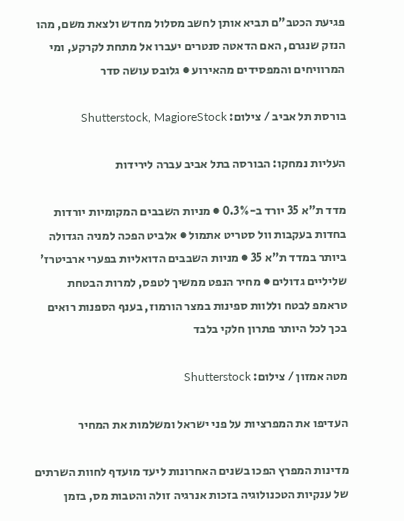פגיעת הכטב"ם תביא אותן לחשב מסלול מחדש ולצאת משם, מהו הנזק שנגרם, האם הדאטה סנטרים יעברו אל מתחת לקרקע, ומי המרוויחים והמפסידים מהאירוע ● גלובס עושה סדר

בורסת תל אביב / צילום: Shutterstock, MagioreStock

העליות נמחקו: הבורסה בתל אביב עברה לירידות

מדד ת"א 35 יורד ב-0.3% ● מניות השבבים המקומיות יורדות בחדות בעקבות וול סטריט אתמול ● אלביט הפכה למניה הגדולה ביותר במדד ת"א 35 ● מניות השבבים הדואליות בפערי ארביטרז' שליליים גדולים ● מחיר הנפט ממשיך לטפס, למרות הבטחת טראמפ לבטח וללוות ספינות במצר הורמוז, בענף הספנות רואים בכך לכל היותר פתרון חלקי בלבד

מטה אמזון / צילום: Shutterstock

העדיפו את המפרציות על פני ישראל ומשלמות את המחיר

מדינות המפרץ הפכו בשנים האחרונות ליעד מועדף לחוות השרתים של ענקיות הטכנולוגיה בזכות אנרגיה זולה והטבות מס, בזמן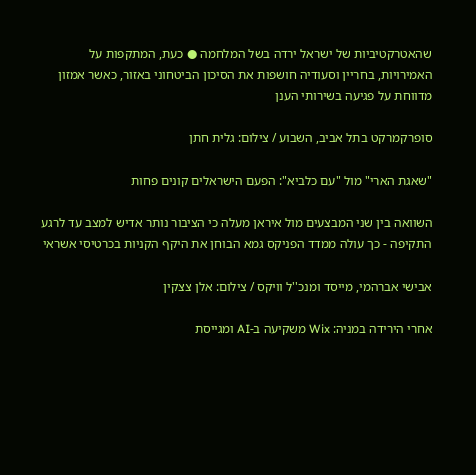שהאטרקטיביות של ישראל ירדה בשל המלחמה ● כעת, המתקפות על האמירויות, בחריין וסעודיה חושפות את הסיכון הביטחוני באזור, כאשר אמזון מדווחת על פגיעה בשירותי הענן

סופרקמרקט בתל אביב, השבוע / צילום: גלית חתן

"שאגת הארי" מול "עם כלביא": הפעם הישראלים קונים פחות

השוואה בין שני המבצעים מול איראן מעלה כי הציבור נותר אדיש למצב עד לרגע התקיפה - כך עולה ממדד הפניקס גמא הבוחן את היקף הקניות בכרטיסי אשראי

אבישי אברהמי, מייסד ומנכ''ל וויקס / צילום: אלן צצקין

אחרי הירידה במניה: Wix משקיעה ב-AI ומגייסת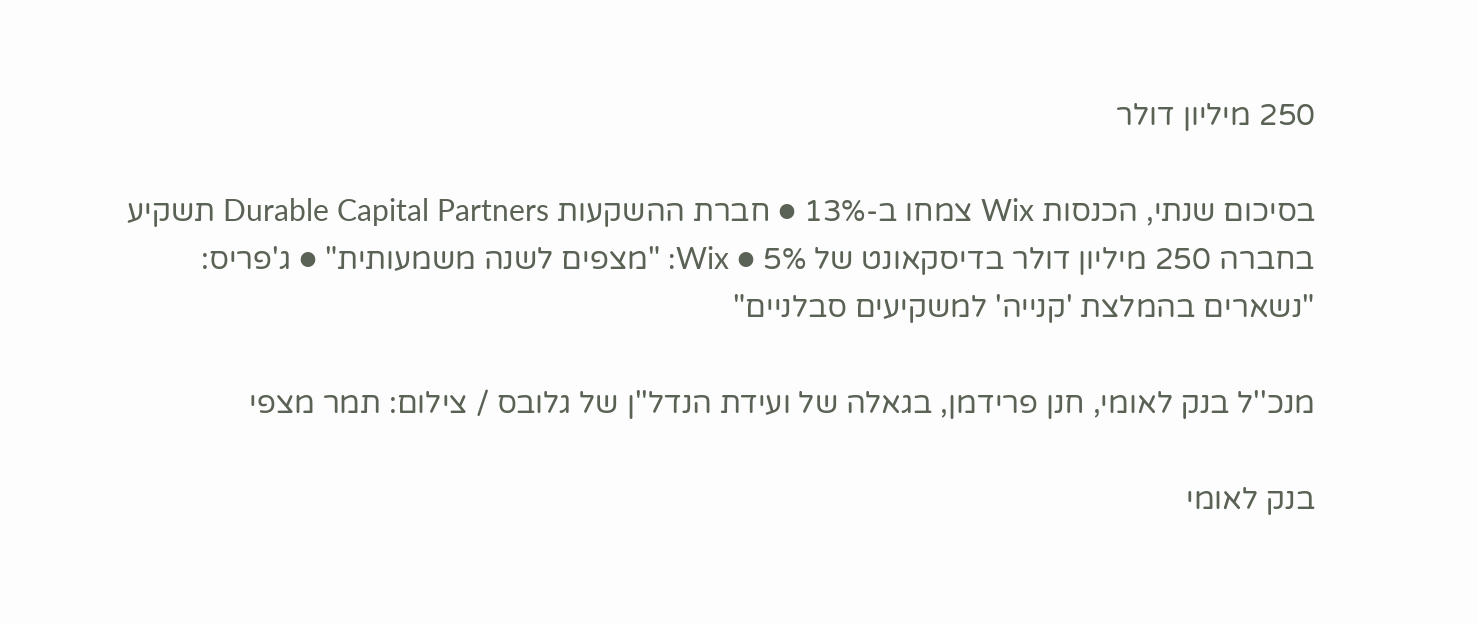250 מיליון דולר

בסיכום שנתי, הכנסות Wix צמחו ב-13% ● חברת ההשקעות Durable Capital Partners תשקיע בחברה 250 מיליון דולר בדיסקאונט של 5% ● Wix: "מצפים לשנה משמעותית" ● ג'פריס: "נשארים בהמלצת 'קנייה' למשקיעים סבלניים"

מנכ''ל בנק לאומי, חנן פרידמן, בגאלה של ועידת הנדל''ן של גלובס / צילום: תמר מצפי

בנק לאומי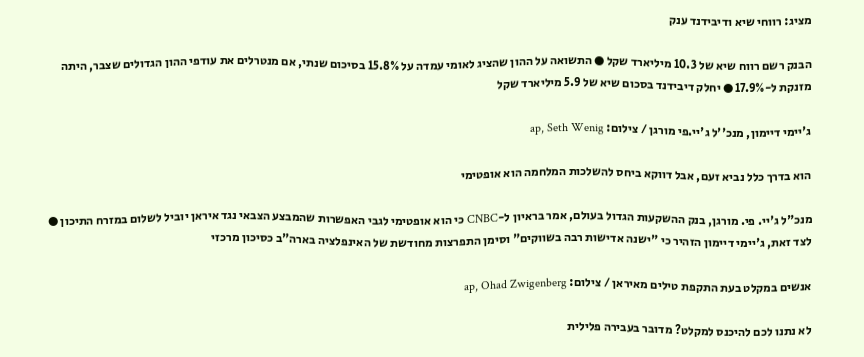מציג: רווחי שיא ודיבידנד ענק

הבנק רשם רווח שיא של 10.3 מיליארד שקל ● התשואה על ההון שהציג לאומי עמדה על 15.8% בסיכום שנתי, אם מנטרלים את עודפי ההון הגדולים שצבר, היתה מזנקת ל-17.9% ● יחלק דיבידנד בסכום שיא של 5.9 מיליארד שקל

ג'יימי דיימון, מנכ''ל ג'יי.פי מורגן / צילום: ap, Seth Wenig

הוא בדרך כלל נביא זעם, אבל דווקא ביחס להשלכות המלחמה הוא אופטימי

מנכ"ל ג'יי. פי. מורגן, בנק ההשקעות הגדול בעולם, אמר בראיון ל-CNBC כי הוא אופטימי לגבי האפשרות שהמבצע הצבאי נגד איראן יוביל לשלום במזרח התיכון ● לצד זאת, ג'יימי דיימון הזהיר כי "ישנה אדישות רבה בשווקים" וסימן התפרצות מחודשת של האינפלציה בארה"ב כסיכון מרכזי

אנשים במקלט בעת התקפת טילים מאיראן / צילום: ap, Ohad Zwigenberg

לא נתנו לכם להיכנס למקלט? מדובר בעבירה פלילית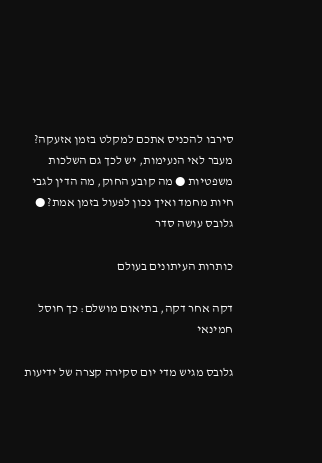סירבו להכניס אתכם למקלט בזמן אזעקה? מעבר לאי הנעימות, יש לכך גם השלכות משפטיות ● מה קובע החוק, מה הדין לגבי חיות מחמד ואיך נכון לפעול בזמן אמת? ● גלובס עושה סדר

כותרות העיתונים בעולם

דקה אחר דקה, בתיאום מושלם: כך חוסל חמינאי

גלובס מגיש מדי יום סקירה קצרה של ידיעות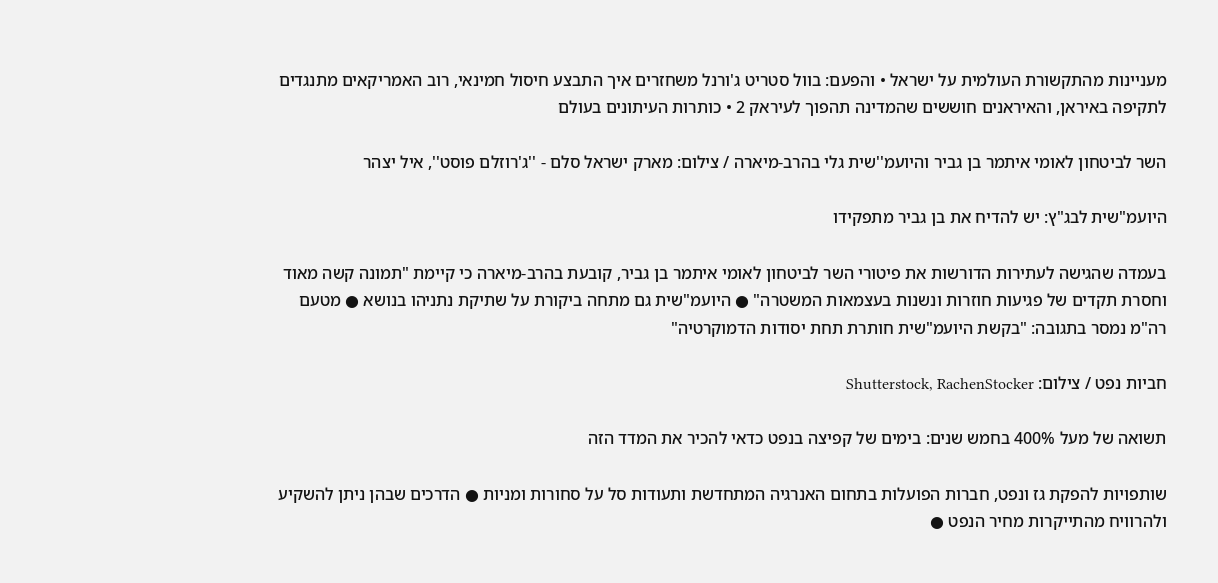מעניינות מהתקשורת העולמית על ישראל • והפעם: בוול סטריט ג'ורנל משחזרים איך התבצע חיסול חמינאי, רוב האמריקאים מתנגדים לתקיפה באיראן, והאיראנים חוששים שהמדינה תהפוך לעיראק 2 • כותרות העיתונים בעולם

השר לביטחון לאומי איתמר בן גביר והיועמ''שית גלי בהרב-מיארה / צילום: מארק ישראל סלם - ''ג'רוזלם פוסט'', איל יצהר

היועמ"שית לבג"ץ: יש להדיח את בן גביר מתפקידו

בעמדה שהגישה לעתירות הדורשות את פיטורי השר לביטחון לאומי איתמר בן גביר, קובעת בהרב-מיארה כי קיימת "תמונה קשה מאוד וחסרת תקדים של פגיעות חוזרות ונשנות בעצמאות המשטרה" ● היועמ"שית גם מתחה ביקורת על שתיקת נתניהו בנושא ● מטעם רה"מ נמסר בתגובה: "בקשת היועמ"שית חותרת תחת יסודות הדמוקרטיה"

חביות נפט / צילום: Shutterstock, RachenStocker

תשואה של מעל 400% בחמש שנים: בימים של קפיצה בנפט כדאי להכיר את המדד הזה

שותפויות להפקת גז ונפט, חברות הפועלות בתחום האנרגיה המתחדשת ותעודות סל על סחורות ומניות ● הדרכים שבהן ניתן להשקיע ולהרוויח מהתייקרות מחיר הנפט ●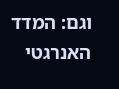וגם: המדד האנרגטי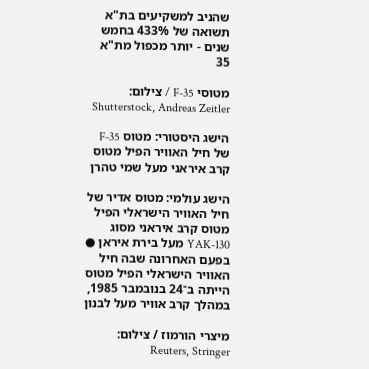שהניב למשקיעים בת"א תשואה של 433% בחמש שנים - יותר מכפול מת"א 35

מטוסי F-35 / צילום: Shutterstock, Andreas Zeitler

הישג היסטורי: מטוס F-35 של חיל האוויר הפיל מטוס קרב איראני מעל שמי טהרן

הישג עולמי: מטוס אדיר של חיל האוויר הישראלי הפיל מטוס קרב איראני מסוג YAK-130 מעל בירת איראן ● בפעם האחרונה שבה חיל האוויר הישראלי הפיל מטוס הייתה ב־24 בנובמבר 1985, במהלך קרב אוויר מעל לבנון

מיצרי הורמוז / צילום: Reuters, Stringer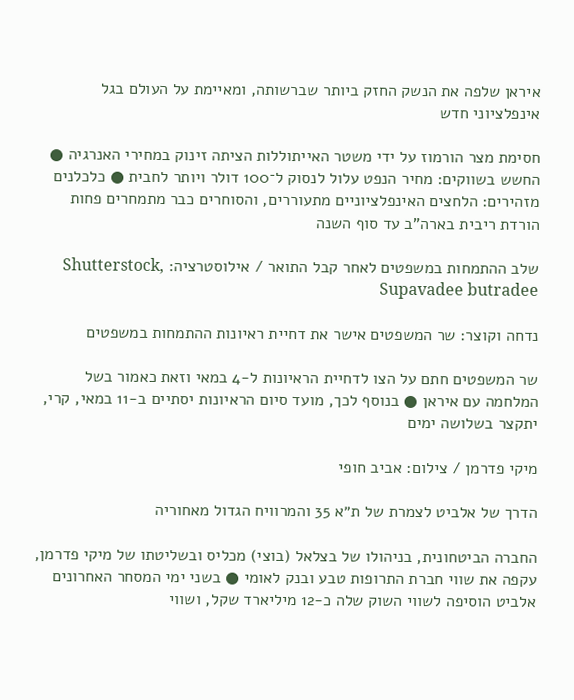איראן שלפה את הנשק החזק ביותר שברשותה, ומאיימת על העולם בגל אינפלציוני חדש

חסימת מצר הורמוז על ידי משטר האייתוללות הציתה זינוק במחירי האנרגיה ● החשש בשווקים: מחיר הנפט עלול לנסוק ל־100 דולר ויותר לחבית ● כלכלנים מזהירים: הלחצים האינפלציוניים מתעוררים, והסוחרים כבר מתמחרים פחות הורדת ריבית בארה"ב עד סוף השנה

שלב ההתמחות במשפטים לאחר קבל התואר / אילוסטרציה: Shutterstock, Supavadee butradee

נדחה וקוצר: שר המשפטים אישר את דחיית ראיונות ההתמחות במשפטים

שר המשפטים חתם על הצו לדחיית הראיונות ל-4 במאי וזאת כאמור בשל המלחמה עם איראן ● בנוסף לכך, מועד סיום הראיונות יסתיים ב-11 במאי, קרי, יתקצר בשלושה ימים

מיקי פדרמן / צילום: אביב חופי

הדרך של אלביט לצמרת של ת״א 35 והמרוויח הגדול מאחוריה

החברה הביטחונית, בניהולו של בצלאל (בוצי) מכליס ובשליטתו של מיקי פדרמן, עקפה את שווי חברת התרופות טבע ובנק לאומי ● בשני ימי המסחר האחרונים אלביט הוסיפה לשווי השוק שלה כ-12 מיליארד שקל, ושווי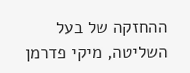ההחזקה של בעל השליטה, מיקי פדרמן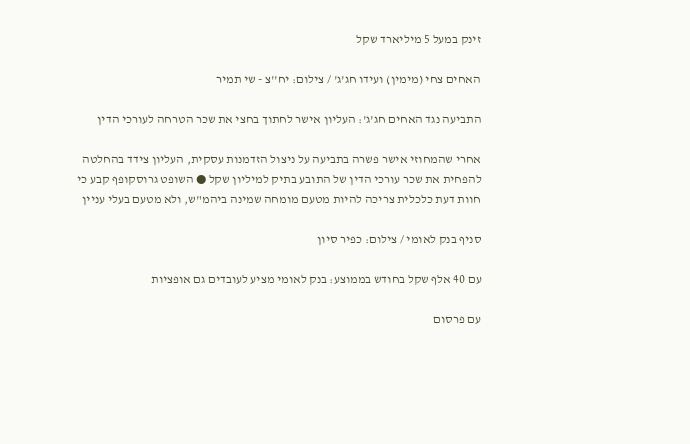זינק במעל 5 מיליארד שקל

האחים צחי (מימין) ועידו חג'ג' / צילום: יח''צ - שי תמיר

התביעה נגד האחים חג'ג': העליון אישר לחתוך בחצי את שכר הטרחה לעורכי הדין

אחרי שהמחוזי אישר פשרה בתביעה על ניצול הזדמנות עסקית, העליון צידד בהחלטה להפחית את שכר עורכי הדין של התובע בתיק למיליון שקל ● השופט גרוסקופף קבע כי חוות דעת כלכלית צריכה להיות מטעם מומחה שמינה ביהמ"ש, ולא מטעם בעלי עניין

סניף בנק לאומי / צילום: כפיר סיון

עם 40 אלף שקל בחודש בממוצע: בנק לאומי מציע לעובדים גם אופציות

עם פרסום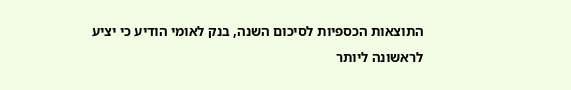התוצאות הכספיות לסיכום השנה, בנק לאומי הודיע כי יציע לראשונה ליותר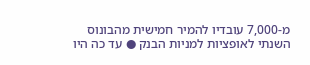מ-7,000 עובדיו להמיר חמישית מהבונוס השנתי לאופציות למניות הבנק ● עד כה היו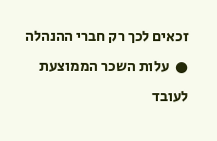זכאים לכך רק חברי ההנהלה ●  עלות השכר הממוצעת לעובד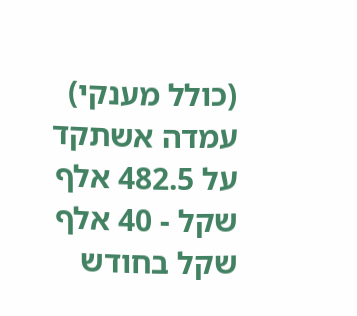(כולל מענקי) עמדה אשתקד על 482.5 אלף שקל - 40 אלף שקל בחודש